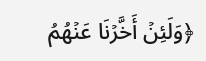﴿وَلَئِنۡ أَخَّرۡنَا عَنۡهُمُ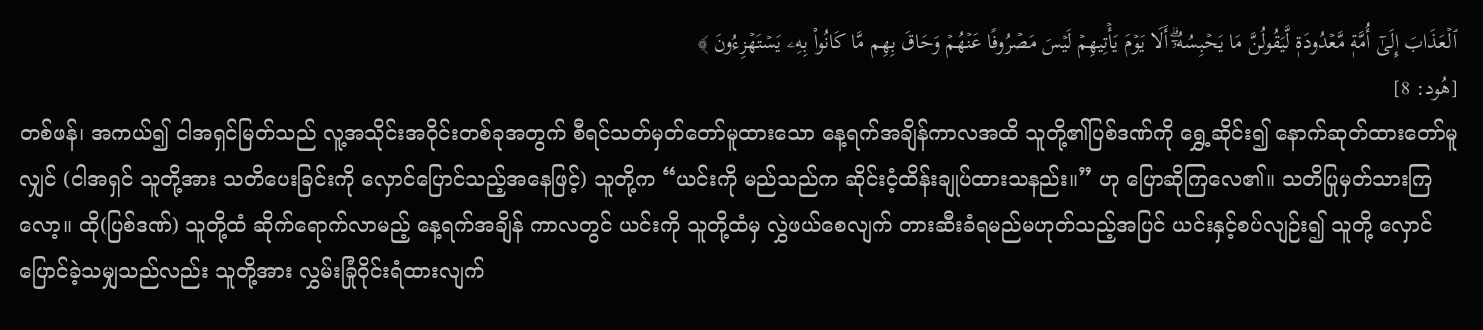ٱلۡعَذَابَ إِلَىٰٓ أُمَّةٖ مَّعۡدُودَةٖ لَّيَقُولُنَّ مَا يَحۡبِسُهُۥٓۗ أَلَا يَوۡمَ يَأۡتِيهِمۡ لَيۡسَ مَصۡرُوفًا عَنۡهُمۡ وَحَاقَ بِهِم مَّا كَانُواْ بِهِۦ يَسۡتَهۡزِءُونَ ﴾
[هُود: 8]
တစ်ဖန်၊ အကယ်၍ ငါအရှင်မြတ်သည် လူ့အသိုင်းအဝိုင်းတစ်ခုအတွက် စီရင်သတ်မှတ်တော်မူထားသော နေ့ရက်အချိန်ကာလအထိ သူတို့၏ပြစ်ဒဏ်ကို ရွှေ့ဆိုင်း၍ နောက်ဆုတ်ထားတော်မူလျှင် (ငါအရှင် သူတို့အား သတိပေးခြင်းကို လှောင်ပြောင်သည့်အနေဖြင့်) သူတို့က “ယင်းကို မည်သည်က ဆိုင်းငံ့ထိန်းချုပ်ထားသနည်း။” ဟု ပြောဆိုကြလေ၏။ သတိပြုမှတ်သားကြလော့။ ထို(ပြစ်ဒဏ်) သူတို့ထံ ဆိုက်ရောက်လာမည့် နေ့ရက်အချိန် ကာလတွင် ယင်းကို သူတို့ထံမှ လွှဲဖယ်စေလျက် တားဆီးခံရမည်မဟုတ်သည့်အပြင် ယင်းနှင့်စပ်လျဉ်း၍ သူတို့ လှောင်ပြောင်ခဲ့သမျှသည်လည်း သူတို့အား လွှမ်းခြုံဝိုင်းရံထားလျက်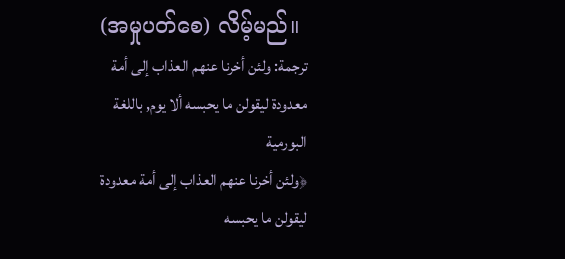(အမှုပတ်စေ) လိမ့်မည်။
ترجمة: ولئن أخرنا عنهم العذاب إلى أمة معدودة ليقولن ما يحبسه ألا يوم, باللغة البورمية
﴿ولئن أخرنا عنهم العذاب إلى أمة معدودة ليقولن ما يحبسه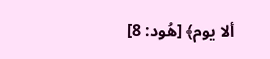ألا يوم﴾ [هُود: 8]